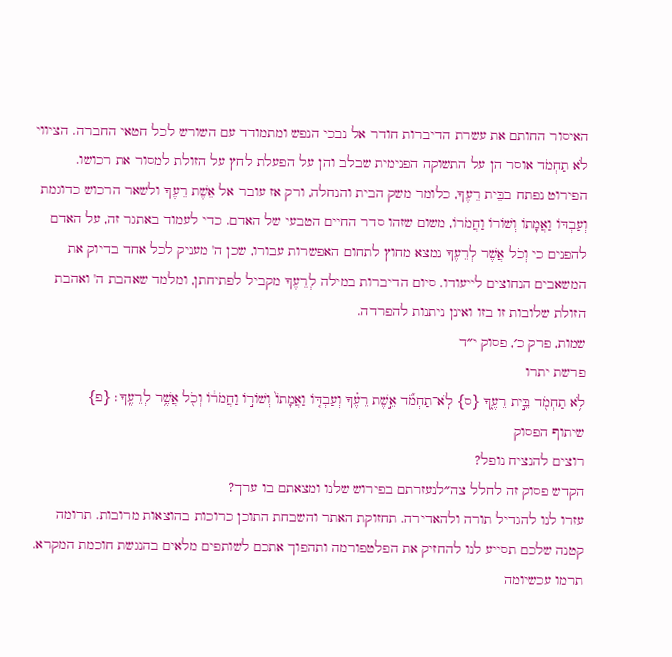האיסור החותם את עשרת הדיברות חודר אל נבכי הנפש ומתמודד עם השורש לכל חטאי החברה. הציווי לֹא תַחְמֹד אוסר הן על התשוקה הפנימית שבלב והן על הפעלת לחץ על הזולת למסור את רכושו. הפירוט נפתח בבֵּית רֵעֶךָ, כלומר משק הבית והנחלה, ורק אז עובר אל אֵשֶׁת רֵעֶךָ ולשאר הרכוש כדוגמת וְעַבְדּוֹ וַאֲמָתוֹ וְשׁוֹרוֹ וַחֲמֹרוֹ, משום שזהו סדר החיים הטבעי של האדם. כדי לעמוד באתגר זה, על האדם להפנים כי וְכֹל אֲשֶׁר לְרֵעֶךָ נמצא מחוץ לתחום האפשרות עבורו, שכן ה' מעניק לכל אחד בדיוק את המשאבים הנחוצים לייעודו. סיום הדיברות במילה לְרֵעֶךָ מקביל לפתיחתן, ומלמד שאהבת ה' ואהבת הזולת שלובות זו בזו ואינן ניתנות להפרדה.
שמות, פרק כ׳, פסוק י״ד
פרשת יתרו
לֹ֥א תַחְמֹ֖ד בֵּ֣ית רֵעֶ֑ךָ {ס} לֹֽא־תַחְמֹ֞ד אֵ֣שֶׁת רֵעֶ֗ךָ וְעַבְדּ֤וֹ וַאֲמָתוֹ֙ וְשׁוֹר֣וֹ וַחֲמֹר֔וֹ וְכֹ֖ל אֲשֶׁ֥ר לְרֵעֶֽךָ׃ {פ}
שיתוף הפסוק
רוצים להנציח נופל?
הקדש פסוק זה לחלל צה״לנעזרתם בפירוש שלנו ומצאתם בו ערך?
עזרו לנו להגדיל תורה ולהאדירה. תחזוקת האתר והשבחת התוכן כרוכות בהוצאות מרובות. תרומה קטנה שלכם תסייע לנו להחזיק את הפלטפורמה ותהפוך אתכם לשותפים מלאים בהנגשת חוכמת המקרא.
תרמו עכשיומה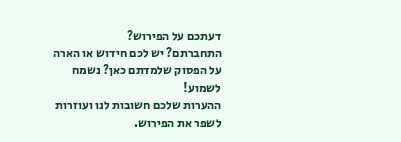דעתכם על הפירוש?
התחברתם? יש לכם חידוש או הארה על הפסוק שלמדתם כאן? נשמח לשמוע!
ההערות שלכם חשובות לנו ועוזרות לשפר את הפירוש.